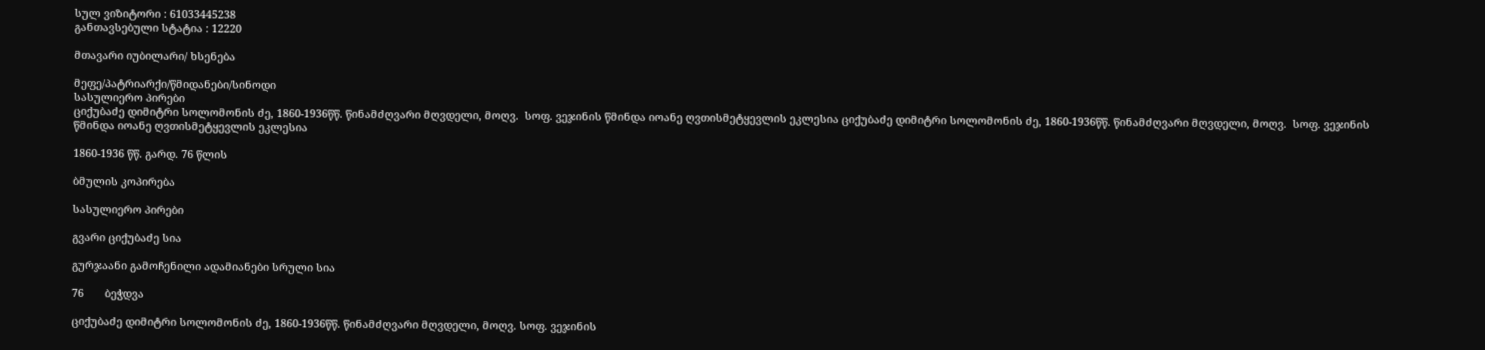სულ ვიზიტორი : 61033445238
განთავსებული სტატია : 12220

მთავარი იუბილარი/ ხსენება

მეფე/პატრიარქი/წმიდანები/სინოდი
სასულიერო პირები
ციქუბაძე დიმიტრი სოლომონის ძე, 1860-1936წწ. წინამძღვარი მღვდელი, მოღვ.  სოფ. ვეჯინის წმინდა იოანე ღვთისმეტყევლის ეკლესია ციქუბაძე დიმიტრი სოლომონის ძე, 1860-1936წწ. წინამძღვარი მღვდელი, მოღვ.  სოფ. ვეჯინის წმინდა იოანე ღვთისმეტყევლის ეკლესია

1860-1936 წწ. გარდ. 76 წლის

ბმულის კოპირება

სასულიერო პირები

გვარი ციქუბაძე სია

გურჯაანი გამოჩენილი ადამიანები სრული სია

76       ბეჭდვა

ციქუბაძე დიმიტრი სოლომონის ძე, 1860-1936წწ. წინამძღვარი მღვდელი, მოღვ. სოფ. ვეჯინის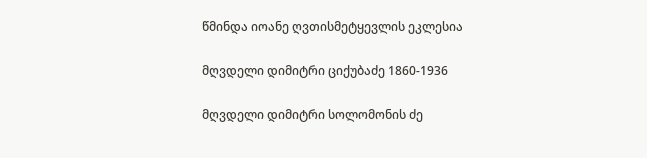წმინდა იოანე ღვთისმეტყევლის ეკლესია

მღვდელი დიმიტრი ციქუბაძე 1860-1936

მღვდელი დიმიტრი სოლომონის ძე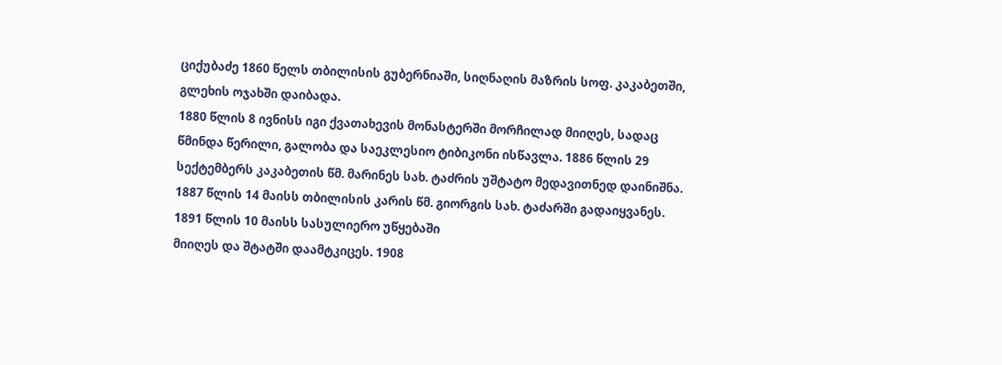ციქუბაძე 1860 წელს თბილისის გუბერნიაში, სიღნაღის მაზრის სოფ. კაკაბეთში, გლეხის ოჯახში დაიბადა.
1880 წლის 8 ივნისს იგი ქვათახევის მონასტერში მორჩილად მიიღეს, სადაც წმინდა წერილი, გალობა და საეკლესიო ტიბიკონი ისწავლა. 1886 წლის 29 სექტემბერს კაკაბეთის წმ. მარინეს სახ. ტაძრის უშტატო მედავითნედ დაინიშნა. 1887 წლის 14 მაისს თბილისის კარის წმ. გიორგის სახ. ტაძარში გადაიყვანეს. 1891 წლის 10 მაისს სასულიერო უწყებაში
მიიღეს და შტატში დაამტკიცეს. 1908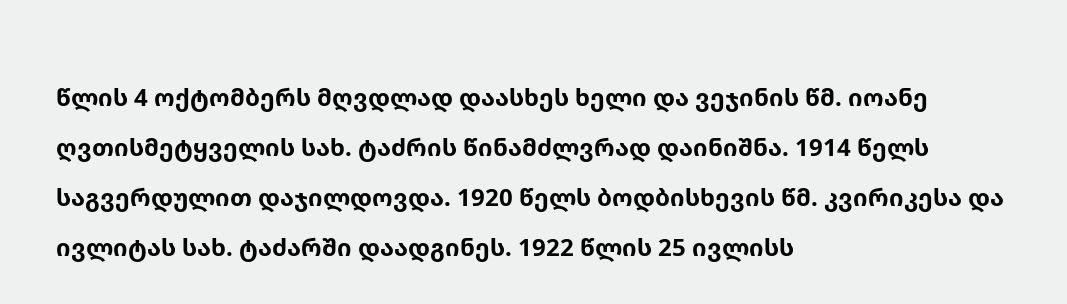წლის 4 ოქტომბერს მღვდლად დაასხეს ხელი და ვეჯინის წმ. იოანე ღვთისმეტყველის სახ. ტაძრის წინამძლვრად დაინიშნა. 1914 წელს საგვერდულით დაჯილდოვდა. 1920 წელს ბოდბისხევის წმ. კვირიკესა და ივლიტას სახ. ტაძარში დაადგინეს. 1922 წლის 25 ივლისს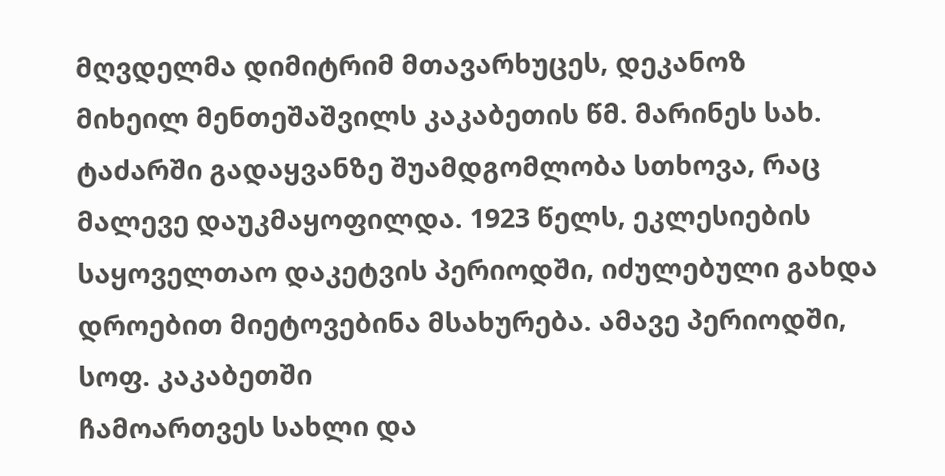მღვდელმა დიმიტრიმ მთავარხუცეს, დეკანოზ
მიხეილ მენთეშაშვილს კაკაბეთის წმ. მარინეს სახ. ტაძარში გადაყვანზე შუამდგომლობა სთხოვა, რაც მალევე დაუკმაყოფილდა. 1923 წელს, ეკლესიების საყოველთაო დაკეტვის პერიოდში, იძულებული გახდა დროებით მიეტოვებინა მსახურება. ამავე პერიოდში, სოფ. კაკაბეთში
ჩამოართვეს სახლი და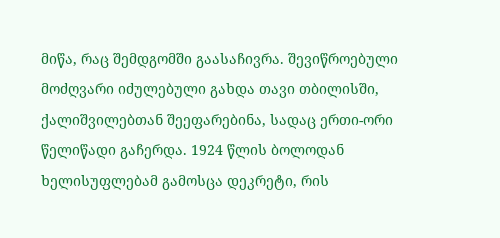მიწა, რაც შემდგომში გაასაჩივრა. შევიწროებული მოძღვარი იძულებული გახდა თავი თბილისში, ქალიშვილებთან შეეფარებინა, სადაც ერთი-ორი წელიწადი გაჩერდა. 1924 წლის ბოლოდან ხელისუფლებამ გამოსცა დეკრეტი, რის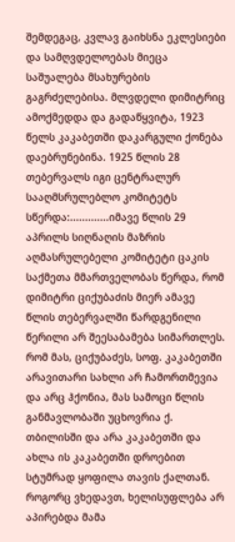შემდეგაც, კვლავ გაიხსნა ეკლესიები და სამღვდელოებას მიეცა საშუალება მსახურების გაგრძელებისა. მლვდელი დიმიტრიც ამოქმედდა და გადაწყვიტა, 1923 წელს კაკაბეთში დაკარგული ქონება დაებრუნებინა. 1925 წლის 28 თებერვალს იგი ცენტრალურ სააღმსრულებლო კომიტეტს სწერდა:.............იმავე წლის 29 აპრილს სიღნაღის მაზრის აღმასრულებელი კომიტეტი ცაკის საქმეთა მმართველობას წერდა, რომ დიმიტრი ციქუბაძის მიერ ამავე წლის თებერვალში წარდგენილი წერილი არ შეესაბამება სიმართლეს. რომ მას, ციქუბაძეს, სოფ. კაკაბეთში არავითარი სახლი არ ჩამორთმევია და არც ჰქონია, მას სამოცი წლის განმავლობაში უცხოვრია ქ. თბილისში და არა კაკაბეთში და ახლა ის კაკაბეთში დროებით სტუმრად ყოფილა თავის ქალთან. როგორც ვხედავთ, ხელისუფლება არ აპირებდა მამა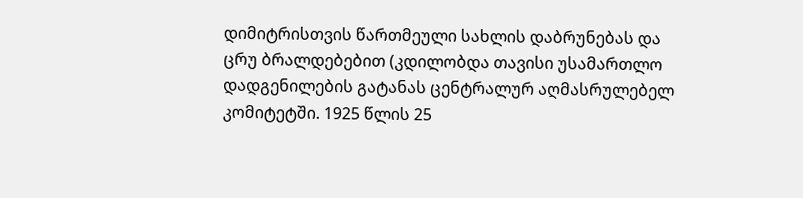დიმიტრისთვის წართმეული სახლის დაბრუნებას და ცრუ ბრალდებებით (კდილობდა თავისი უსამართლო დადგენილების გატანას ცენტრალურ აღმასრულებელ კომიტეტში. 1925 წლის 25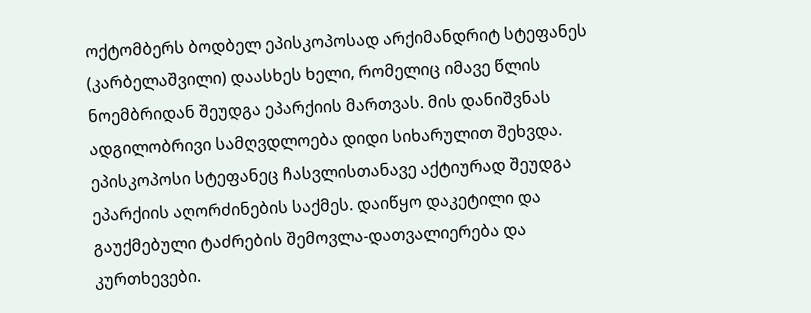ოქტომბერს ბოდბელ ეპისკოპოსად არქიმანდრიტ სტეფანეს (კარბელაშვილი) დაასხეს ხელი, რომელიც იმავე წლის ნოემბრიდან შეუდგა ეპარქიის მართვას. მის დანიშვნას ადგილობრივი სამღვდლოება დიდი სიხარულით შეხვდა. ეპისკოპოსი სტეფანეც ჩასვლისთანავე აქტიურად შეუდგა ეპარქიის აღორძინების საქმეს. დაიწყო დაკეტილი და გაუქმებული ტაძრების შემოვლა-დათვალიერება და კურთხევები.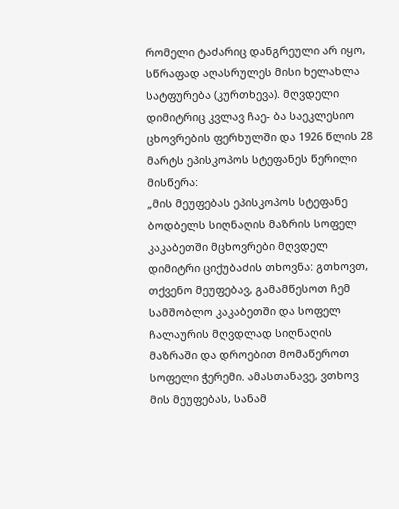რომელი ტაძარიც დანგრეული არ იყო, სწრაფად აღასრულეს მისი ხელახლა სატფურება (კურთხევა). მღვდელი დიმიტრიც კვლავ ჩაე- ბა საეკლესიო ცხოვრების ფერხულში და 1926 წლის 28 მარტს ეპისკოპოს სტეფანეს წერილი მისწერა:
„მის მეუფებას ეპისკოპოს სტეფანე ბოდბელს სიღნაღის მაზრის სოფელ კაკაბეთში მცხოვრები მღვდელ დიმიტრი ციქუბაძის თხოვნა: გთხოვთ,
თქვენო მეუფებავ, გამამწესოთ ჩემ სამშობლო კაკაბეთში და სოფელ ჩალაურის მღვდლად სიღნაღის მაზრაში და დროებით მომაწეროთ სოფელი ჭერემი. ამასთანავე, ვთხოვ მის მეუფებას, სანამ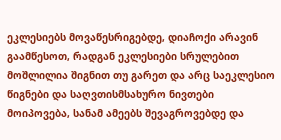ეკლესიებს მოვაწესრიგებდე, დიაჩოქი არავინ გაამწესოთ, რადგან ეკლესიები სრულებით მოშლილია შიგნით თუ გარეთ და არც საეკლესიო
წიგნები და საღვთისმსახურო ნივთები მოიპოვება, სანამ ამეებს შევაგროვებდე და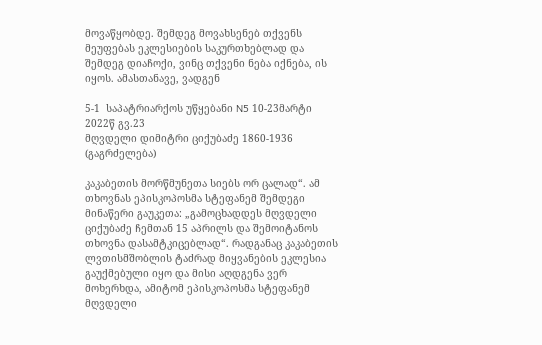მოვაწყობდე. შემდეგ მოვახსენებ თქვენს მეუფებას ეკლესიების საკურთხებლად და შემდეგ დიაჩოქი, ვინც თქვენი ნება იქნება, ის იყოს. ამასთანავე, ვადგენ

5-1  საპატრიარქოს უწყებანი N5 10-23მარტი 2022წ გვ.23
მღვდელი დიმიტრი ციქუბაძე 1860-1936 (გაგრძელება)

კაკაბეთის მორწმუნეთა სიებს ორ ცალად“. ამ თხოვნას ეპისკოპოსმა სტეფანემ შემდეგი მინაწერი გაუკეთა: „გამოცხადდეს მღვდელი ციქუბაძე ჩემთან 15 აპრილს და შემოიტანოს თხოვნა დასამტკიცებლად“. რადგანაც კაკაბეთის ლვთისმშობლის ტაძრად მიყვანების ეკლესია გაუქმებული იყო და მისი აღდგენა ვერ მოხერხდა, ამიტომ ეპისკოპოსმა სტეფანემ მღვდელი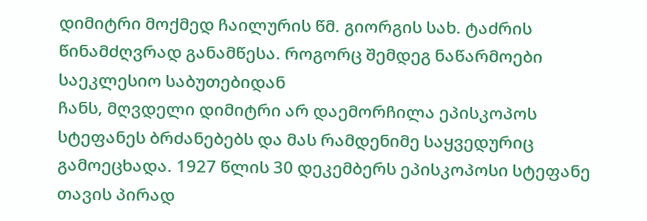დიმიტრი მოქმედ ჩაილურის წმ. გიორგის სახ. ტაძრის წინამძღვრად განამწესა. როგორც შემდეგ ნაწარმოები საეკლესიო საბუთებიდან
ჩანს, მღვდელი დიმიტრი არ დაემორჩილა ეპისკოპოს სტეფანეს ბრძანებებს და მას რამდენიმე საყვედურიც გამოეცხადა. 1927 წლის 30 დეკემბერს ეპისკოპოსი სტეფანე თავის პირად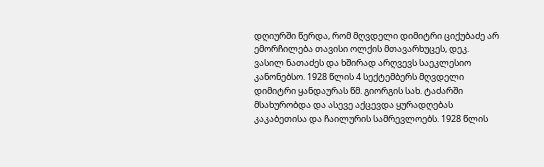დღიურში წერდა, რომ მღვდელი დიმიტრი ციქუბაძე არ ემორჩილება თავისი ოლქის მთავარხუცეს, დეკ. ვასილ ნათაძეს და ხშირად არღვევს საეკლესიო კანონებსო. 1928 წლის 4 სექტემბერს მღვდელი დიმიტრი ყანდაურას წმ. გიორგის სახ. ტაძარში მსახურობდა და ასევე აქცევდა ყურადღებას კაკაბეთისა და ჩაილურის სამრევლოებს. 1928 წლის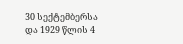30 სექტემბერსა და 1929 წლის 4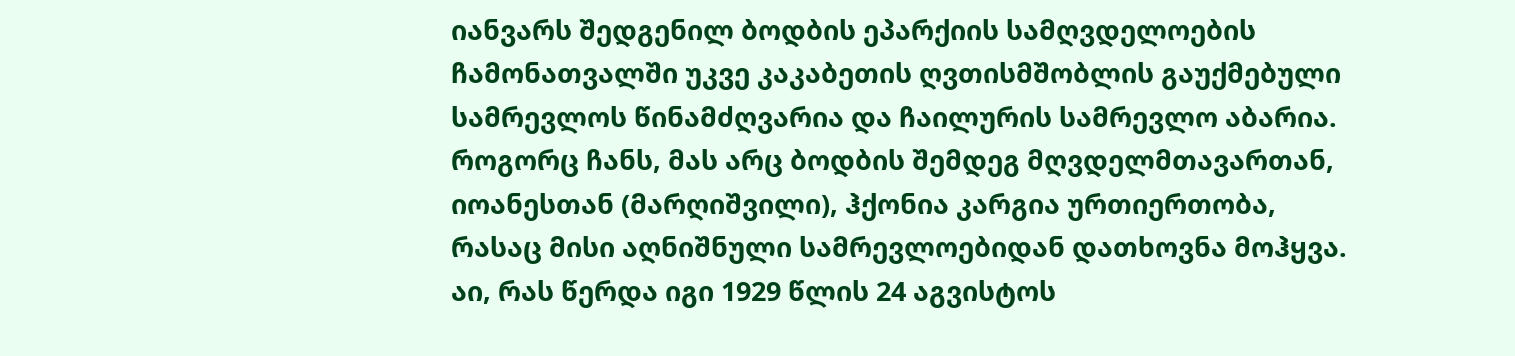იანვარს შედგენილ ბოდბის ეპარქიის სამღვდელოების ჩამონათვალში უკვე კაკაბეთის ღვთისმშობლის გაუქმებული სამრევლოს წინამძღვარია და ჩაილურის სამრევლო აბარია.
როგორც ჩანს, მას არც ბოდბის შემდეგ მღვდელმთავართან, იოანესთან (მარღიშვილი), ჰქონია კარგია ურთიერთობა, რასაც მისი აღნიშნული სამრევლოებიდან დათხოვნა მოჰყვა. აი, რას წერდა იგი 1929 წლის 24 აგვისტოს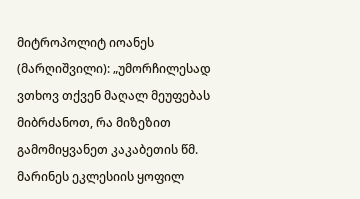მიტროპოლიტ იოანეს  (მარღიშვილი): „უმორჩილესად ვთხოვ თქვენ მაღალ მეუფებას მიბრძანოთ, რა მიზეზით გამომიყვანეთ კაკაბეთის წმ. მარინეს ეკლესიის ყოფილ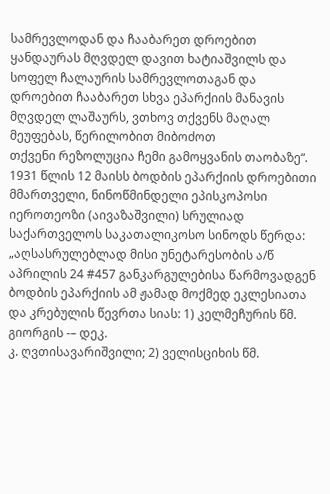სამრევლოდან და ჩააბარეთ დროებით ყანდაურას მღვდელ დავით ხატიაშვილს და სოფელ ჩალაურის სამრევლოთაგან და დროებით ჩააბარეთ სხვა ეპარქიის მანავის მღვდელ ლაშაურს, ვთხოვ თქვენს მაღალ მეუფებას, წერილობით მიბოძოთ
თქვენი რეზოლუცია ჩემი გამოყვანის თაობაზე“. 1931 წლის 12 მაისს ბოდბის ეპარქიის დროებითი მმართველი, ნინოწმინდელი ეპისკოპოსი იეროთეოზი (აივაზაშვილი) სრულიად საქართველოს საკათალიკოსო სინოდს წერდა: „აღსასრულებლად მისი უნეტარესობის ა/წ აპრილის 24 #457 განკარგულებისა წარმოვადგენ ბოდბის ეპარქიის ამ ჟამად მოქმედ ეკლესიათა და კრებულის წევრთა სიას: 1) კელმეჩურის წმ. გიორგის -– დეკ.
კ. ღვთისავარიშვილი; 2) ველისციხის წმ.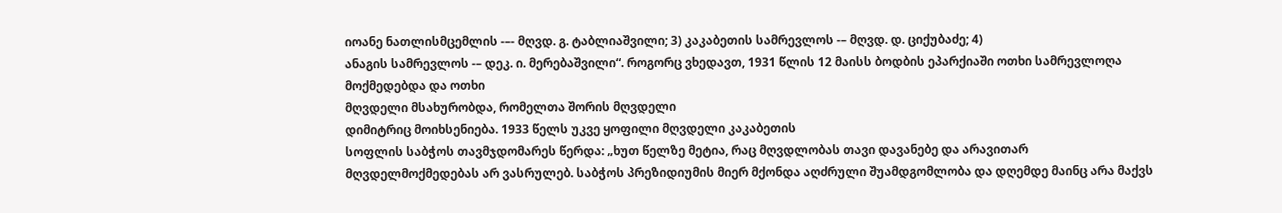იოანე ნათლისმცემლის -–- მღვდ. გ. ტაბლიაშვილი; 3) კაკაბეთის სამრევლოს -– მღვდ. დ. ციქუბაძე; 4)
ანაგის სამრევლოს -– დეკ. ი. მერებაშვილი“. როგორც ვხედავთ, 1931 წლის 12 მაისს ბოდბის ეპარქიაში ოთხი სამრევლოღა მოქმედებდა და ოთხი
მღვდელი მსახურობდა, რომელთა შორის მღვდელი
დიმიტრიც მოიხსენიება. 1933 წელს უკვე ყოფილი მღვდელი კაკაბეთის
სოფლის საბჭოს თავმჯდომარეს წერდა: „ხუთ წელზე მეტია, რაც მღვდლობას თავი დავანებე და არავითარ მღვდელმოქმედებას არ ვასრულებ. საბჭოს პრეზიდიუმის მიერ მქონდა აღძრული შუამდგომლობა და დღემდე მაინც არა მაქვს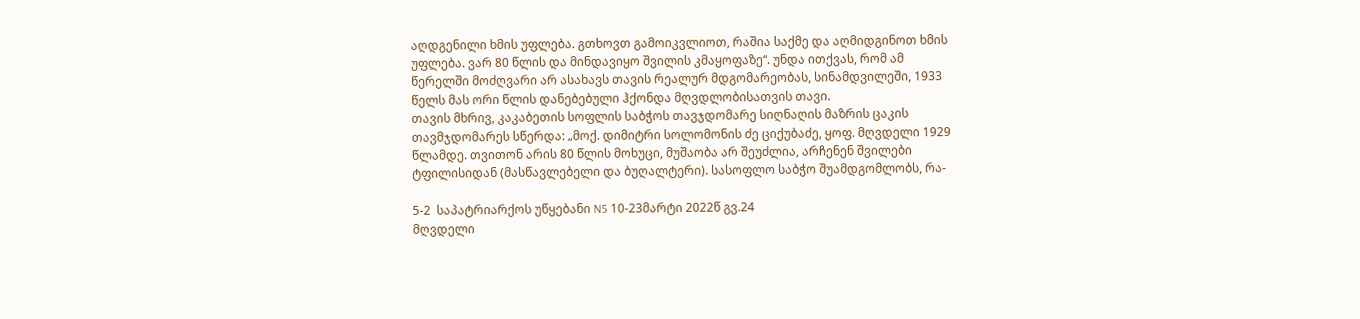აღდგენილი ხმის უფლება. გთხოვთ გამოიკვლიოთ, რაშია საქმე და აღმიდგინოთ ხმის უფლება. ვარ 80 წლის და მინდავიყო შვილის კმაყოფაზე“. უნდა ითქვას, რომ ამ წერელში მოძღვარი არ ასახავს თავის რეალურ მდგომარეობას, სინამდვილეში, 1933 წელს მას ორი წლის დანებებული ჰქონდა მღვდლობისათვის თავი.
თავის მხრივ, კაკაბეთის სოფლის საბჭოს თავჯდომარე სიღნაღის მაზრის ცაკის თავმჯდომარეს სწერდა: „მოქ. დიმიტრი სოლომონის ძე ციქუბაძე, ყოფ. მღვდელი 1929 წლამდე. თვითონ არის 80 წლის მოხუცი, მუშაობა არ შეუძლია, არჩენენ შვილები ტფილისიდან (მასწავლებელი და ბუღალტერი). სასოფლო საბჭო შუამდგომლობს, რა-

5-2  საპატრიარქოს უწყებანი N5 10-23მარტი 2022წ გვ.24
მღვდელი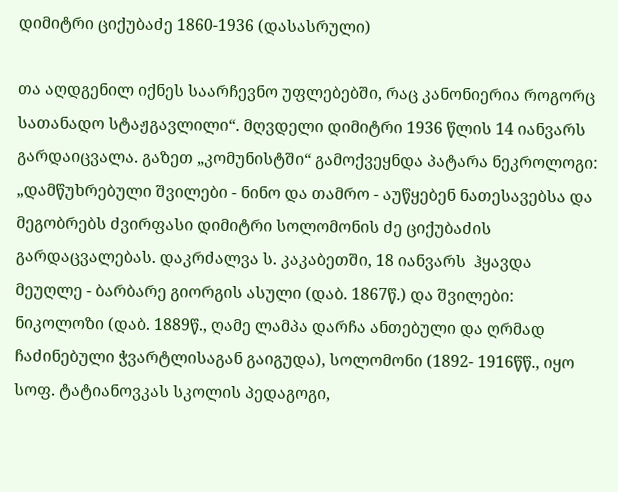დიმიტრი ციქუბაძე 1860-1936 (დასასრული)

თა აღდგენილ იქნეს საარჩევნო უფლებებში, რაც კანონიერია როგორც სათანადო სტაჟგავლილი“. მღვდელი დიმიტრი 1936 წლის 14 იანვარს გარდაიცვალა. გაზეთ „კომუნისტში“ გამოქვეყნდა პატარა ნეკროლოგი: „დამწუხრებული შვილები - ნინო და თამრო - აუწყებენ ნათესავებსა და მეგობრებს ძვირფასი დიმიტრი სოლომონის ძე ციქუბაძის გარდაცვალებას. დაკრძალვა ს. კაკაბეთში, 18 იანვარს  ჰყავდა მეუღლე - ბარბარე გიორგის ასული (დაბ. 1867წ.) და შვილები: ნიკოლოზი (დაბ. 1889წ., ღამე ლამპა დარჩა ანთებული და ღრმად ჩაძინებული ჭვარტლისაგან გაიგუდა), სოლომონი (1892- 1916წწ., იყო სოფ. ტატიანოვკას სკოლის პედაგოგი,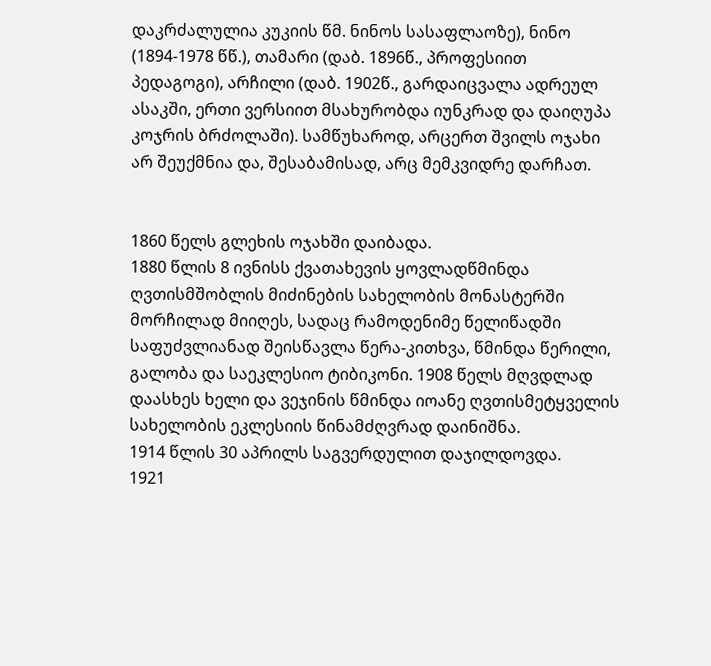დაკრძალულია კუკიის წმ. ნინოს სასაფლაოზე), ნინო (1894-1978 წწ.), თამარი (დაბ. 1896წ., პროფესიით პედაგოგი), არჩილი (დაბ. 1902წ., გარდაიცვალა ადრეულ ასაკში, ერთი ვერსიით მსახურობდა იუნკრად და დაიღუპა კოჯრის ბრძოლაში). სამწუხაროდ, არცერთ შვილს ოჯახი არ შეუქმნია და, შესაბამისად, არც მემკვიდრე დარჩათ.


1860 წელს გლეხის ოჯახში დაიბადა.
1880 წლის 8 ივნისს ქვათახევის ყოვლადწმინდა ღვთისმშობლის მიძინების სახელობის მონასტერში მორჩილად მიიღეს, სადაც რამოდენიმე წელიწადში საფუძვლიანად შეისწავლა წერა-კითხვა, წმინდა წერილი, გალობა და საეკლესიო ტიბიკონი. 1908 წელს მღვდლად დაასხეს ხელი და ვეჯინის წმინდა იოანე ღვთისმეტყველის სახელობის ეკლესიის წინამძღვრად დაინიშნა.
1914 წლის 30 აპრილს საგვერდულით დაჯილდოვდა.
1921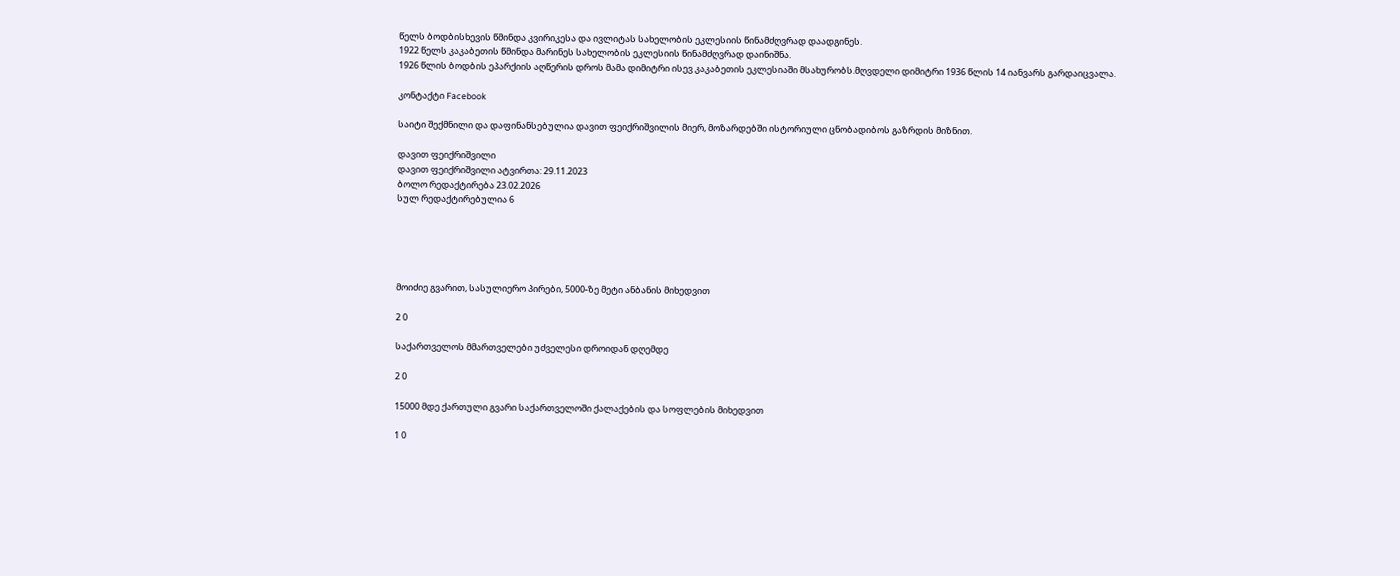წელს ბოდბისხევის წმინდა კვირიკესა და ივლიტას სახელობის ეკლესიის წინამძღვრად დაადგინეს.
1922 წელს კაკაბეთის წმინდა მარინეს სახელობის ეკლესიის წინამძღვრად დაინიშნა.
1926 წლის ბოდბის ეპარქიის აღწერის დროს მამა დიმიტრი ისევ კაკაბეთის ეკლესიაში მსახურობს.მღვდელი დიმიტრი 1936 წლის 14 იანვარს გარდაიცვალა.

კონტაქტი Facebook

საიტი შექმნილი და დაფინანსებულია დავით ფეიქრიშვილის მიერ, მოზარდებში ისტორიული ცნობადიბოს გაზრდის მიზნით.

დავით ფეიქრიშვილი
დავით ფეიქრიშვილი ატვირთა: 29.11.2023
ბოლო რედაქტირება 23.02.2026
სულ რედაქტირებულია 6





მოიძიე გვარით, სასულიერო პირები, 5000-ზე მეტი ანბანის მიხედვით

2 0

საქართველოს მმართველები უძველესი დროიდან დღემდე

2 0

15000 მდე ქართული გვარი საქართველოში ქალაქების და სოფლების მიხედვით

1 0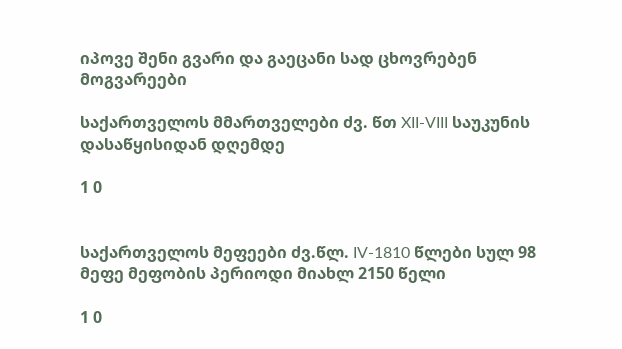იპოვე შენი გვარი და გაეცანი სად ცხოვრებენ მოგვარეები

საქართველოს მმართველები ძვ. წთ XII-VIII საუკუნის დასაწყისიდან დღემდე

1 0


საქართველოს მეფეები ძვ.წლ. IV-1810 წლები სულ 98 მეფე მეფობის პერიოდი მიახლ 2150 წელი

1 0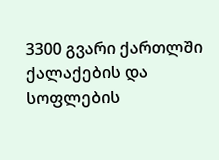3300 გვარი ქართლში ქალაქების და სოფლების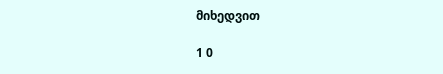მიხედვით

1 0